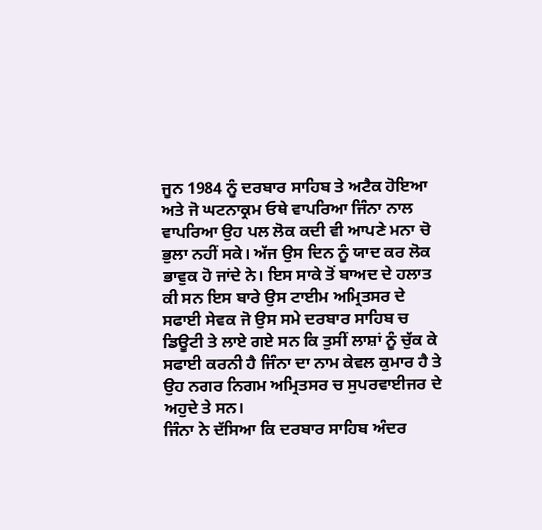ਜੂਨ 1984 ਨੂੰ ਦਰਬਾਰ ਸਾਹਿਬ ਤੇ ਅਟੈਕ ਹੋਇਆ ਅਤੇ ਜੋ ਘਟਨਾਕ੍ਰਮ ਓਥੇ ਵਾਪਰਿਆ ਜਿੰਨਾ ਨਾਲ ਵਾਪਰਿਆ ਉਹ ਪਲ ਲੋਕ ਕਦੀ ਵੀ ਆਪਣੇ ਮਨਾ ਚੋ ਭੁਲਾ ਨਹੀਂ ਸਕੇ। ਅੱਜ ਉਸ ਦਿਨ ਨੂੰ ਯਾਦ ਕਰ ਲੋਕ ਭਾਵੁਕ ਹੋ ਜਾਂਦੇ ਨੇ। ਇਸ ਸਾਕੇ ਤੋਂ ਬਾਅਦ ਦੇ ਹਲਾਤ ਕੀ ਸਨ ਇਸ ਬਾਰੇ ਉਸ ਟਾਈਮ ਅਮ੍ਰਿਤਸਰ ਦੇ ਸਫਾਈ ਸੇਵਕ ਜੋ ਉਸ ਸਮੇ ਦਰਬਾਰ ਸਾਹਿਬ ਚ ਡਿਊਟੀ ਤੇ ਲਾਏ ਗਏ ਸਨ ਕਿ ਤੁਸੀਂ ਲਾਸ਼ਾਂ ਨੂੰ ਚੁੱਕ ਕੇ ਸਫਾਈ ਕਰਨੀ ਹੈ ਜਿੰਨਾ ਦਾ ਨਾਮ ਕੇਵਲ ਕੁਮਾਰ ਹੈ ਤੇ ਉਹ ਨਗਰ ਨਿਗਮ ਅਮ੍ਰਿਤਸਰ ਚ ਸੁਪਰਵਾਈਜਰ ਦੇ ਅਹੁਦੇ ਤੇ ਸਨ।
ਜਿੰਨਾ ਨੇ ਦੱਸਿਆ ਕਿ ਦਰਬਾਰ ਸਾਹਿਬ ਅੰਦਰ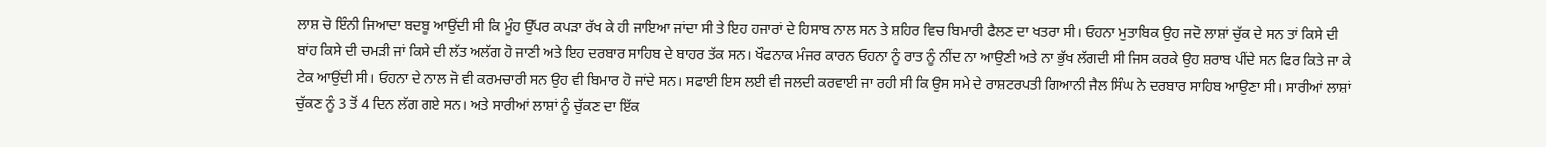ਲਾਸ਼ ਚੋ ਇੰਨੀ ਜਿਆਦਾ ਬਦਬੂ ਆਉਂਦੀ ਸੀ ਕਿ ਮੂੰਹ ਉੱਪਰ ਕਪੜਾ ਰੱਖ ਕੇ ਹੀ ਜਾਇਆ ਜਾਂਦਾ ਸੀ ਤੇ ਇਹ ਹਜਾਰਾਂ ਦੇ ਹਿਸਾਬ ਨਾਲ ਸਨ ਤੇ ਸ਼ਹਿਰ ਵਿਚ ਬਿਮਾਰੀ ਫੈਲਣ ਦਾ ਖਤਰਾ ਸੀ। ਓਹਨਾ ਮੁਤਾਬਿਕ ਉਹ ਜਦੋ ਲਾਸ਼ਾਂ ਚੁੱਕ ਦੇ ਸਨ ਤਾਂ ਕਿਸੇ ਦੀ ਬਾਂਹ ਕਿਸੇ ਦੀ ਚਮੜੀ ਜਾਂ ਕਿਸੇ ਦੀ ਲੱਤ ਅਲੱਗ ਹੋ ਜਾਣੀ ਅਤੇ ਇਹ ਦਰਬਾਰ ਸਾਹਿਬ ਦੇ ਬਾਹਰ ਤੱਕ ਸਨ। ਖੌਫਨਾਕ ਮੰਜਰ ਕਾਰਨ ਓਹਨਾ ਨੂੰ ਰਾਤ ਨੂੰ ਨੀਂਦ ਨਾ ਆਉਣੀ ਅਤੇ ਨਾ ਭੁੱਖ ਲੱਗਦੀ ਸੀ ਜਿਸ ਕਰਕੇ ਉਹ ਸ਼ਰਾਬ ਪੀਂਦੇ ਸਨ ਫਿਰ ਕਿਤੇ ਜਾ ਕੇ ਟੇਕ ਆਉਂਦੀ ਸੀ। ਓਹਨਾ ਦੇ ਨਾਲ ਜੋ ਵੀ ਕਰਮਚਾਰੀ ਸਨ ਉਹ ਵੀ ਬਿਮਾਰ ਹੋ ਜਾਂਦੇ ਸਨ। ਸਫਾਈ ਇਸ ਲਈ ਵੀ ਜਲਦੀ ਕਰਵਾਈ ਜਾ ਰਹੀ ਸੀ ਕਿ ਉਸ ਸਮੇ ਦੇ ਰਾਸ਼ਟਰਪਤੀ ਗਿਆਨੀ ਜੈਲ ਸਿੰਘ ਨੇ ਦਰਬਾਰ ਸਾਹਿਬ ਆਉਣਾ ਸੀ। ਸਾਰੀਆਂ ਲਾਸ਼ਾਂ ਚੁੱਕਣ ਨੂੰ 3 ਤੋਂ 4 ਦਿਨ ਲੱਗ ਗਏ ਸਨ। ਅਤੇ ਸਾਰੀਆਂ ਲਾਸ਼ਾਂ ਨੂੰ ਚੁੱਕਣ ਦਾ ਇੱਕ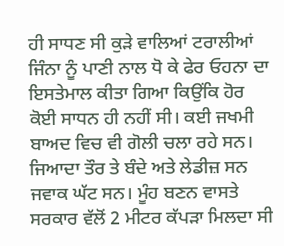ਹੀ ਸਾਧਣ ਸੀ ਕੁੜੇ ਵਾਲਿਆਂ ਟਰਾਲੀਆਂ ਜਿੰਨਾ ਨੂੰ ਪਾਣੀ ਨਾਲ ਧੋ ਕੇ ਫੇਰ ਓਹਨਾ ਦਾ ਇਸਤੇਮਾਲ ਕੀਤਾ ਗਿਆ ਕਿਉਂਕਿ ਹੋਰ ਕੋਈ ਸਾਧਨ ਹੀ ਨਹੀਂ ਸੀ। ਕਈ ਜਖਮੀ ਬਾਅਦ ਵਿਚ ਵੀ ਗੋਲੀ ਚਲਾ ਰਹੇ ਸਨ। ਜਿਆਦਾ ਤੌਰ ਤੇ ਬੰਦੇ ਅਤੇ ਲੇਡੀਜ਼ ਸਨ ਜਵਾਕ ਘੱਟ ਸਨ। ਮੂੰਹ ਬਣਨ ਵਾਸਤੇ ਸਰਕਾਰ ਵੱਲੋਂ 2 ਮੀਟਰ ਕੱਪੜਾ ਮਿਲਦਾ ਸੀ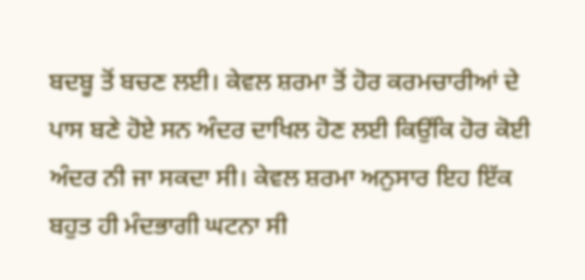ਬਦਬੂ ਤੋਂ ਬਚਣ ਲਈ। ਕੇਵਲ ਸ਼ਰਮਾ ਤੋਂ ਹੋਰ ਕਰਮਚਾਰੀਆਂ ਦੇ ਪਾਸ ਬਣੇ ਹੋਏ ਸਨ ਅੰਦਰ ਦਾਖਿਲ ਹੋਣ ਲਈ ਕਿਉਂਕਿ ਹੋਰ ਕੋਈ ਅੰਦਰ ਨੀ ਜਾ ਸਕਦਾ ਸੀ। ਕੇਵਲ ਸ਼ਰਮਾ ਅਨੁਸਾਰ ਇਹ ਇੱਕ ਬਹੁਤ ਹੀ ਮੰਦਭਾਗੀ ਘਟਨਾ ਸੀ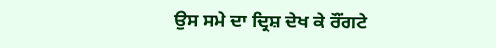ਉਸ ਸਮੇ ਦਾ ਦ੍ਰਿਸ਼ ਦੇਖ ਕੇ ਰੌਂਗਟੇ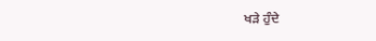ਖੜੇ ਹੁੰਦੇ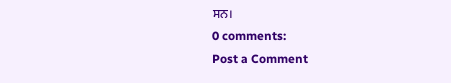ਸਨ।
0 comments:
Post a Comment